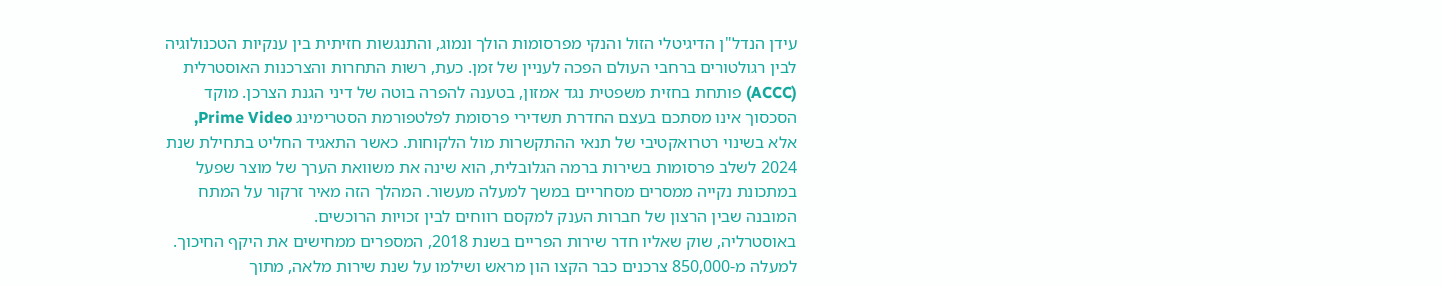עידן הנדל"ן הדיגיטלי הזול והנקי מפרסומות הולך ונמוג, והתנגשות חזיתית בין ענקיות הטכנולוגיה לבין רגולטורים ברחבי העולם הפכה לעניין של זמן. כעת, רשות התחרות והצרכנות האוסטרלית (ACCC) פותחת בחזית משפטית נגד אמזון, בטענה להפרה בוטה של דיני הגנת הצרכן. מוקד הסכסוך אינו מסתכם בעצם החדרת תשדירי פרסומת לפלטפורמת הסטרימינג Prime Video, אלא בשינוי רטרואקטיבי של תנאי ההתקשרות מול הלקוחות. כאשר התאגיד החליט בתחילת שנת 2024 לשלב פרסומות בשירות ברמה הגלובלית, הוא שינה את משוואת הערך של מוצר שפעל במתכונת נקייה ממסרים מסחריים במשך למעלה מעשור. המהלך הזה מאיר זרקור על המתח המובנה שבין הרצון של חברות הענק למקסם רווחים לבין זכויות הרוכשים.
באוסטרליה, שוק שאליו חדר שירות הפריים בשנת 2018, המספרים ממחישים את היקף החיכוך. למעלה מ-850,000 צרכנים כבר הקצו הון מראש ושילמו על שנת שירות מלאה, מתוך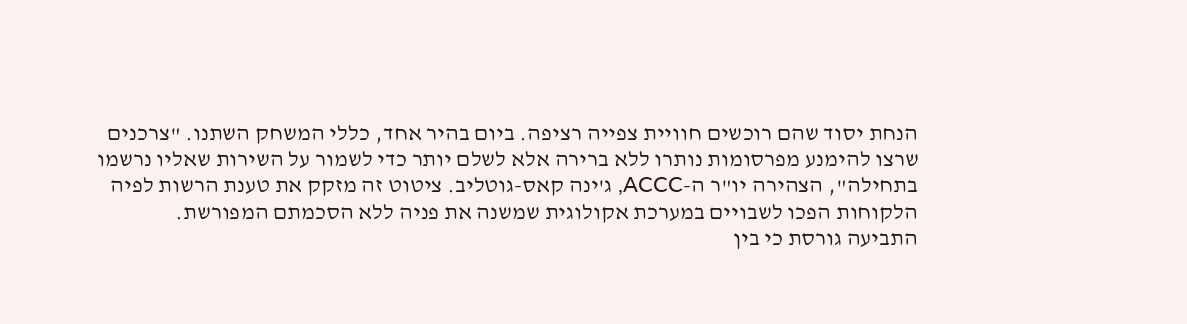הנחת יסוד שהם רוכשים חוויית צפייה רציפה. ביום בהיר אחד, כללי המשחק השתנו. "צרכנים שרצו להימנע מפרסומות נותרו ללא ברירה אלא לשלם יותר כדי לשמור על השירות שאליו נרשמו בתחילה", הצהירה יו"ר ה-ACCC, ג'ינה קאס-גוטליב. ציטוט זה מזקק את טענת הרשות לפיה הלקוחות הפכו לשבויים במערכת אקולוגית שמשנה את פניה ללא הסכמתם המפורשת.
התביעה גורסת כי בין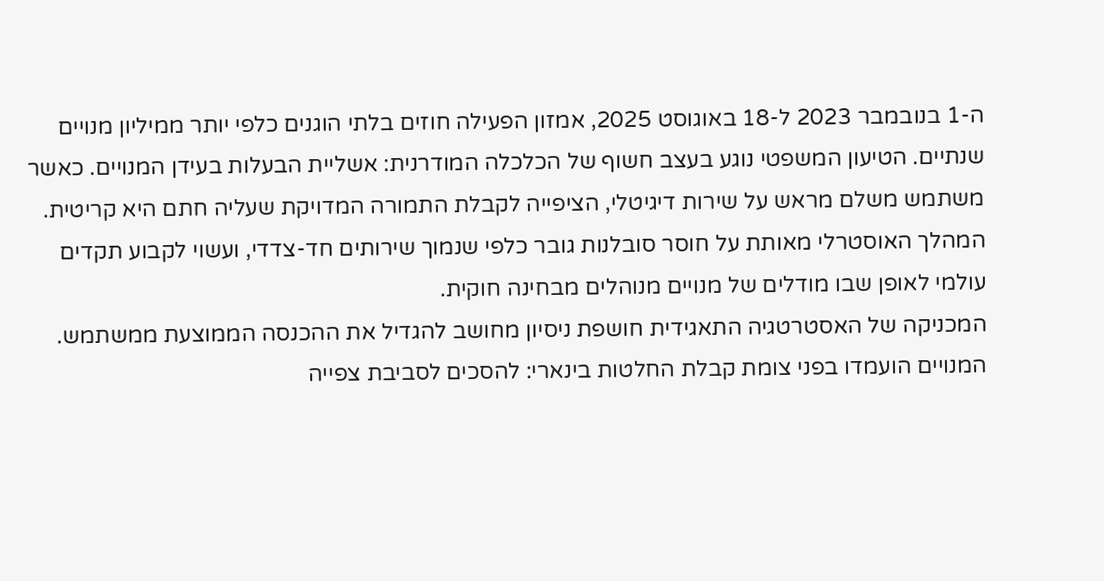ה-1 בנובמבר 2023 ל-18 באוגוסט 2025, אמזון הפעילה חוזים בלתי הוגנים כלפי יותר ממיליון מנויים שנתיים. הטיעון המשפטי נוגע בעצב חשוף של הכלכלה המודרנית: אשליית הבעלות בעידן המנויים. כאשר משתמש משלם מראש על שירות דיגיטלי, הציפייה לקבלת התמורה המדויקת שעליה חתם היא קריטית. המהלך האוסטרלי מאותת על חוסר סובלנות גובר כלפי שנמוך שירותים חד-צדדי, ועשוי לקבוע תקדים עולמי לאופן שבו מודלים של מנויים מנוהלים מבחינה חוקית.
המכניקה של האסטרטגיה התאגידית חושפת ניסיון מחושב להגדיל את ההכנסה הממוצעת ממשתמש. המנויים הועמדו בפני צומת קבלת החלטות בינארי: להסכים לסביבת צפייה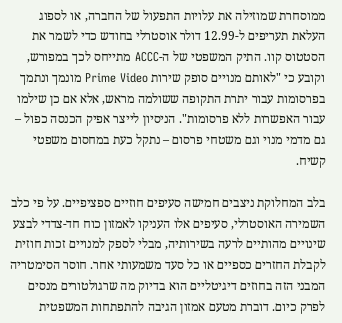ממוסחרת שמוזילה את עלויות התפעול של החברה, או לספוג העלאת תעריפים ל-12.99 דולר אוסטרלי בחודש כדי לשמר את הסטטוס קוו. התיק המשפטי של ה-ACCC מתייחס לכך במפורש, וקובע כי "לאותם מנויים סופק שירות Prime Video מונמך ונתמך בפרסומות עבור יתרת התקופה ששולמה מראש, אלא אם כן שילמו עבור האפשרות ללא פרסומות". הניסיון לייצר אפיק הכנסה כפול – גם מדמי מנוי וגם משטחי פרסום – נתקל כעת במחסום משפטי קשיח.

בלב המחלוקת ניצבים חמישה סעיפים חוזיים ספציפיים. על פי כלב השמירה האוסטרלי, סעיפים אלו העניקו לאמזון כוח חד-צדדי לבצע שינויים מהותיים לרעה בשירותיה, מבלי לספק למנויים זכות חוזית לקבלת החזרים כספיים או כל סעד משמעותי אחר. חוסר הסימטריה המבני הזה בחוזים דיגיטליים הוא בדיוק מה שרגולטורים מנסים לפרק כיום. דוברת מטעם אמזון הגיבה להתפתחות המשפטית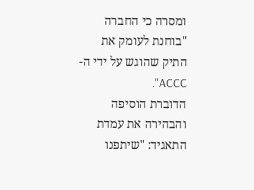ומסרה כי החברה "בוחנת לעומק את התיק שהוגש על ידי ה-ACCC".
הדוברת הוסיפה והבהירה את עמדת התאגיד: "שיתפנו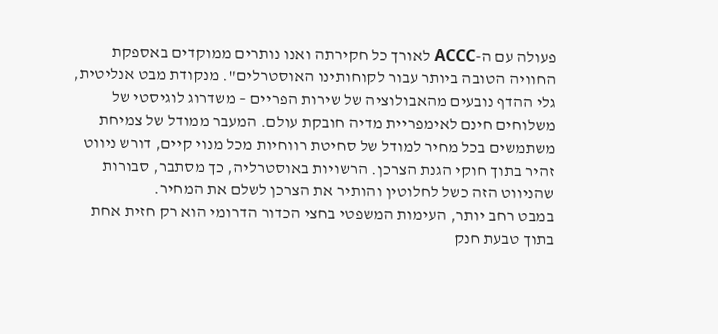פעולה עם ה-ACCC לאורך כל חקירתה ואנו נותרים ממוקדים באספקת החוויה הטובה ביותר עבור לקוחותינו האוסטרלים". מנקודת מבט אנליטית, גלי ההדף נובעים מהאבולוציה של שירות הפריים – משדרוג לוגיסטי של משלוחים חינם לאימפריית מדיה חובקת עולם. המעבר ממודל של צמיחת משתמשים בכל מחיר למודל של סחיטת רווחיות מכל מנוי קיים, דורש ניווט זהיר בתוך חוקי הגנת הצרכן. הרשויות באוסטרליה, כך מסתבר, סבורות שהניווט הזה כשל לחלוטין והותיר את הצרכן לשלם את המחיר.
במבט רחב יותר, העימות המשפטי בחצי הכדור הדרומי הוא רק חזית אחת בתוך טבעת חנק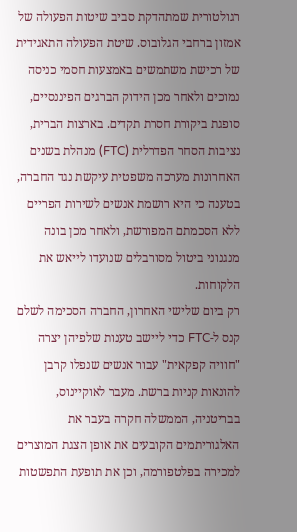רגולטורית שמתהדקת סביב שיטות הפעולה של אמזון ברחבי הגלובוס. שיטת הפעולה התאגידית של רכישת משתמשים באמצעות חסמי כניסה נמוכים ולאחר מכן הידוק הברגים הפיננסיים, סופגת ביקורת חסרת תקדים. בארצות הברית, נציבות הסחר הפדרלית (FTC) מנהלת בשנים האחרונות מערכה משפטית עיקשת נגד החברה, בטענה כי היא רושמת אנשים לשירות הפריים ללא הסכמתם המפורשת, ולאחר מכן בונה מנגנוני ביטול מסורבלים שנועדו לייאש את הלקוחות.
רק ביום שלישי האחרון, החברה הסכימה לשלם קנס ל-FTC כדי ליישב טענות שלפיהן יצרה "חוויה קפקאית" עבור אנשים שנפלו קרבן להונאות קניות ברשת. מעבר לאוקיינוס, בבריטניה, הממשלה חקרה בעבר את האלגוריתמים הקובעים את אופן הצגת המוצרים למכירה בפלטפורמה, וכן את תופעת התפשטות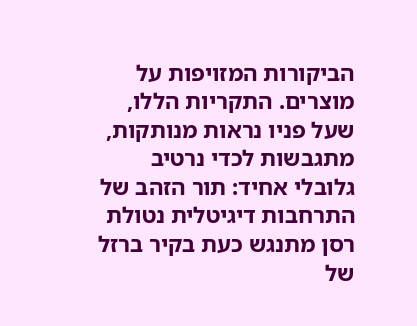הביקורות המזויפות על מוצרים. התקריות הללו, שעל פניו נראות מנותקות, מתגבשות לכדי נרטיב גלובלי אחיד: תור הזהב של התרחבות דיגיטלית נטולת רסן מתנגש כעת בקיר ברזל של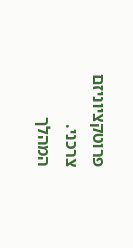פרוטקציוניזם צרכני.
המהלך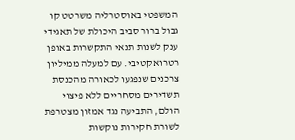המשפטי באוסטרליה משרטט קו גבול ברור סביב היכולת של תאגידי ענק לשנות תנאי התקשרות באופן רטרואקטיבי. עם למעלה ממיליון צרכנים שנפגעו לכאורה מהכנסת תשדירים מסחריים ללא פיצוי הולם, התביעה נגד אמזון מצטרפת לשורת חקירות נוקשות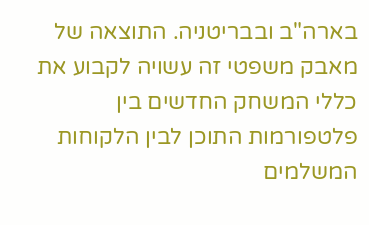בארה"ב ובבריטניה. התוצאה של מאבק משפטי זה עשויה לקבוע את כללי המשחק החדשים בין פלטפורמות התוכן לבין הלקוחות המשלמים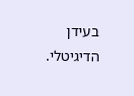בעידן הדיגיטלי.